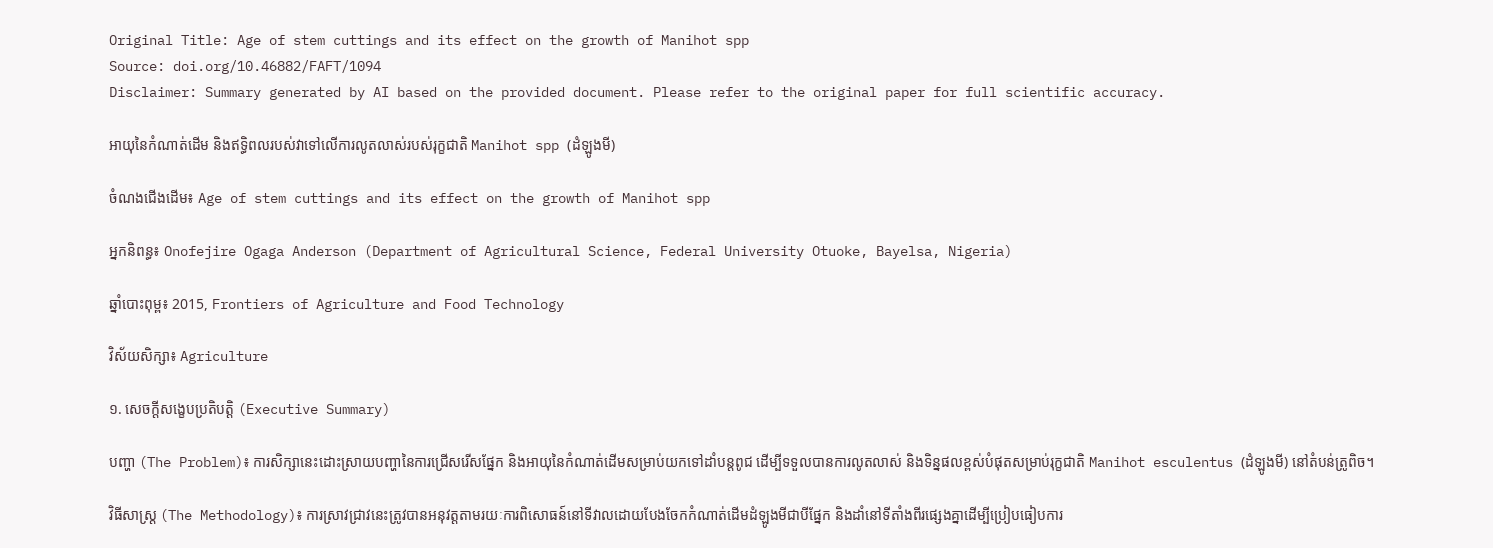Original Title: Age of stem cuttings and its effect on the growth of Manihot spp
Source: doi.org/10.46882/FAFT/1094
Disclaimer: Summary generated by AI based on the provided document. Please refer to the original paper for full scientific accuracy.

អាយុនៃកំណាត់ដើម និងឥទ្ធិពលរបស់វាទៅលើការលូតលាស់របស់រុក្ខជាតិ Manihot spp (ដំឡូងមី)

ចំណងជើងដើម៖ Age of stem cuttings and its effect on the growth of Manihot spp

អ្នកនិពន្ធ៖ Onofejire Ogaga Anderson (Department of Agricultural Science, Federal University Otuoke, Bayelsa, Nigeria)

ឆ្នាំបោះពុម្ព៖ 2015, Frontiers of Agriculture and Food Technology

វិស័យសិក្សា៖ Agriculture

១. សេចក្តីសង្ខេបប្រតិបត្តិ (Executive Summary)

បញ្ហា (The Problem)៖ ការសិក្សានេះដោះស្រាយបញ្ហានៃការជ្រើសរើសផ្នែក និងអាយុនៃកំណាត់ដើមសម្រាប់យកទៅដាំបន្តពូជ ដើម្បីទទួលបានការលូតលាស់ និងទិន្នផលខ្ពស់បំផុតសម្រាប់រុក្ខជាតិ Manihot esculentus (ដំឡូងមី) នៅតំបន់ត្រូពិច។

វិធីសាស្ត្រ (The Methodology)៖ ការស្រាវជ្រាវនេះត្រូវបានអនុវត្តតាមរយៈការពិសោធន៍នៅទីវាលដោយបែងចែកកំណាត់ដើមដំឡូងមីជាបីផ្នែក និងដាំនៅទីតាំងពីរផ្សេងគ្នាដើម្បីប្រៀបធៀបការ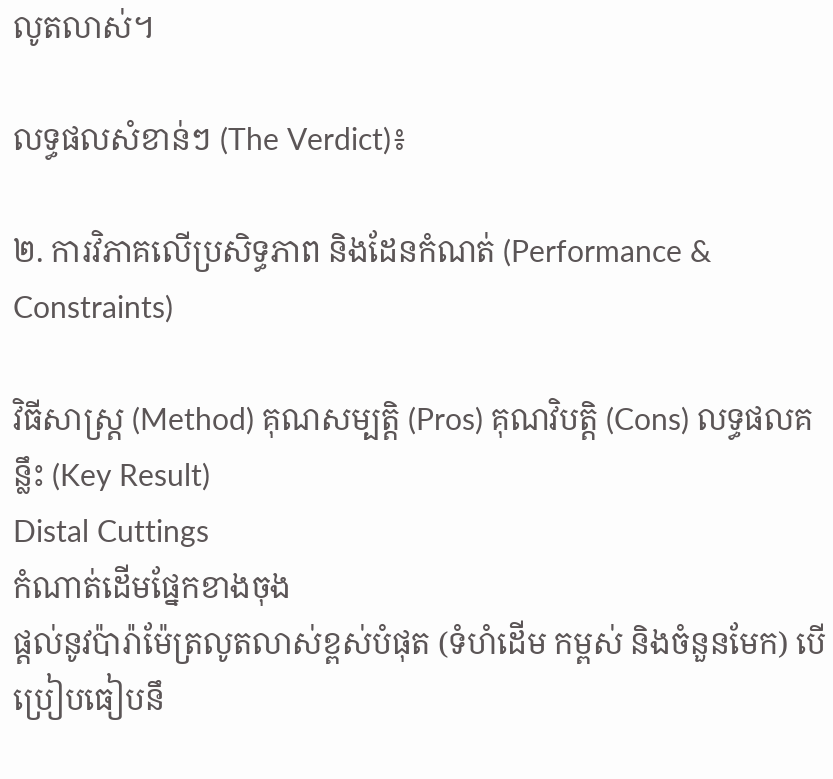លូតលាស់។

លទ្ធផលសំខាន់ៗ (The Verdict)៖

២. ការវិភាគលើប្រសិទ្ធភាព និងដែនកំណត់ (Performance & Constraints)

វិធីសាស្ត្រ (Method) គុណសម្បត្តិ (Pros) គុណវិបត្តិ (Cons) លទ្ធផលគន្លឹះ (Key Result)
Distal Cuttings
កំណាត់ដើមផ្នែកខាងចុង
ផ្តល់នូវប៉ារ៉ាម៉ែត្រលូតលាស់ខ្ពស់បំផុត (ទំហំដើម កម្ពស់ និងចំនួនមែក) បើប្រៀបធៀបនឹ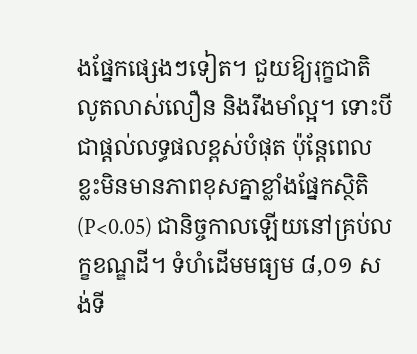ងផ្នែកផ្សេងៗទៀត។ ជួយឱ្យរុក្ខជាតិលូតលាស់លឿន និងរឹងមាំល្អ។ ទោះបីជាផ្តល់លទ្ធផលខ្ពស់បំផុត ប៉ុន្តែពេលខ្លះមិនមានភាពខុសគ្នាខ្លាំងផ្នែកស្ថិតិ (P<0.05) ជានិច្ចកាលឡើយនៅគ្រប់លក្ខខណ្ឌដី។ ទំហំដើមមធ្យម ៨,០១ សង់ទី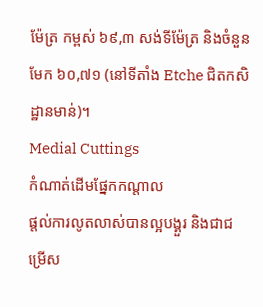ម៉ែត្រ កម្ពស់ ៦៩,៣ សង់ទីម៉ែត្រ និងចំនួនមែក ៦០,៧១ (នៅទីតាំង Etche ជិតកសិដ្ឋានមាន់)។
Medial Cuttings
កំណាត់ដើមផ្នែកកណ្តាល
ផ្តល់ការលូតលាស់បានល្អបង្គួរ និងជាជម្រើស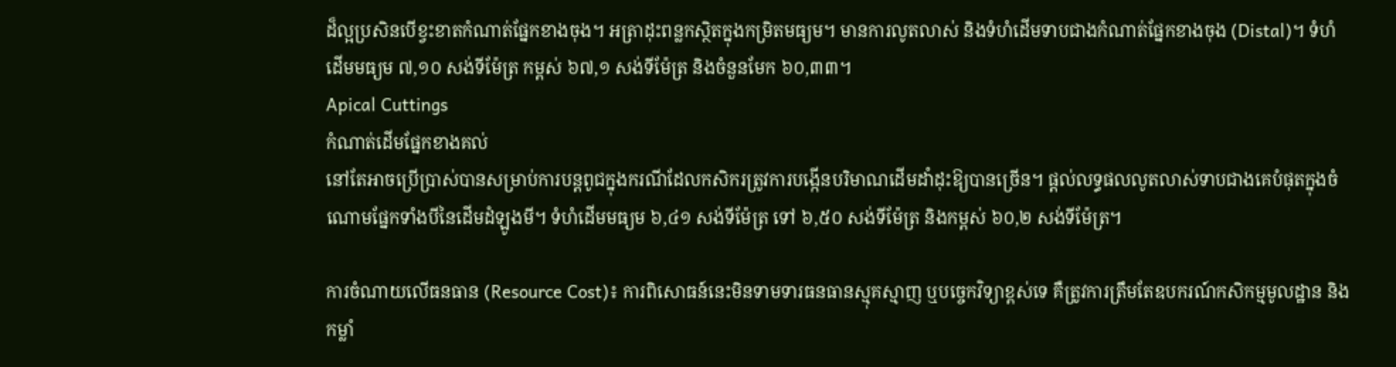ដ៏ល្អប្រសិនបើខ្វះខាតកំណាត់ផ្នែកខាងចុង។ អត្រាដុះពន្លកស្ថិតក្នុងកម្រិតមធ្យម។ មានការលូតលាស់ និងទំហំដើមទាបជាងកំណាត់ផ្នែកខាងចុង (Distal)។ ទំហំដើមមធ្យម ៧,១០ សង់ទីម៉ែត្រ កម្ពស់ ៦៧,១ សង់ទីម៉ែត្រ និងចំនួនមែក ៦០,៣៣។
Apical Cuttings
កំណាត់ដើមផ្នែកខាងគល់
នៅតែអាចប្រើប្រាស់បានសម្រាប់ការបន្តពូជក្នុងករណីដែលកសិករត្រូវការបង្កើនបរិមាណដើមដាំដុះឱ្យបានច្រើន។ ផ្តល់លទ្ធផលលូតលាស់ទាបជាងគេបំផុតក្នុងចំណោមផ្នែកទាំងបីនៃដើមដំឡូងមី។ ទំហំដើមមធ្យម ៦,៤១ សង់ទីម៉ែត្រ ទៅ ៦,៥០ សង់ទីម៉ែត្រ និងកម្ពស់ ៦០,២ សង់ទីម៉ែត្រ។

ការចំណាយលើធនធាន (Resource Cost)៖ ការពិសោធន៍នេះមិនទាមទារធនធានស្មុគស្មាញ ឬបច្ចេកវិទ្យាខ្ពស់ទេ គឺត្រូវការត្រឹមតែឧបករណ៍កសិកម្មមូលដ្ឋាន និងកម្លាំ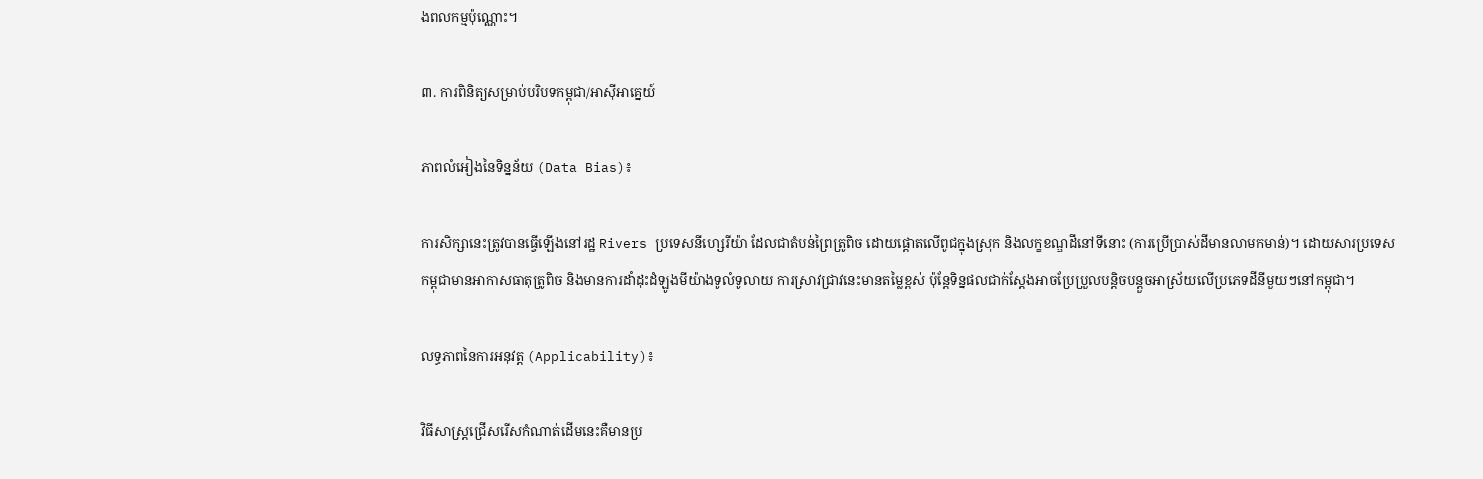ងពលកម្មប៉ុណ្ណោះ។

៣. ការពិនិត្យសម្រាប់បរិបទកម្ពុជា/អាស៊ីអាគ្នេយ៍

ភាពលំអៀងនៃទិន្នន័យ (Data Bias)៖

ការសិក្សានេះត្រូវបានធ្វើឡើងនៅរដ្ឋ Rivers ប្រទេសនីហ្សេរីយ៉ា ដែលជាតំបន់ព្រៃត្រូពិច ដោយផ្តោតលើពូជក្នុងស្រុក និងលក្ខខណ្ឌដីនៅទីនោះ (ការប្រើប្រាស់ដីមានលាមកមាន់)។ ដោយសារប្រទេសកម្ពុជាមានអាកាសធាតុត្រូពិច និងមានការដាំដុះដំឡូងមីយ៉ាងទូលំទូលាយ ការស្រាវជ្រាវនេះមានតម្លៃខ្ពស់ ប៉ុន្តែទិន្នផលជាក់ស្តែងអាចប្រែប្រួលបន្តិចបន្តួចអាស្រ័យលើប្រភេទដីនីមួយៗនៅកម្ពុជា។

លទ្ធភាពនៃការអនុវត្ត (Applicability)៖

វិធីសាស្ត្រជ្រើសរើសកំណាត់ដើមនេះគឺមានប្រ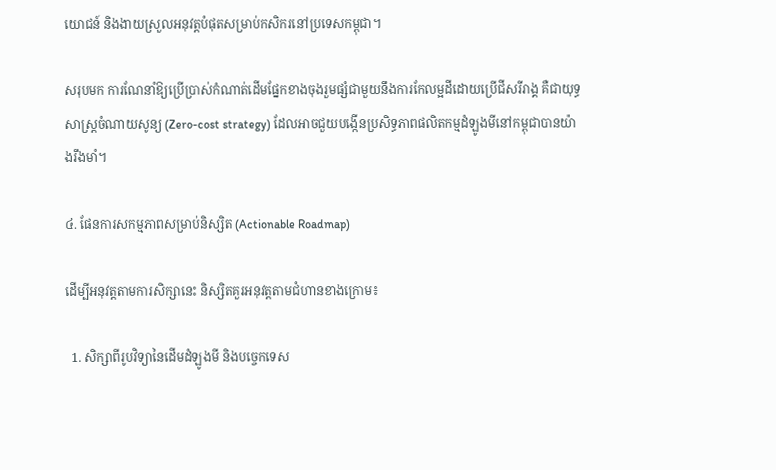យោជន៍ និងងាយស្រួលអនុវត្តបំផុតសម្រាប់កសិករនៅប្រទេសកម្ពុជា។

សរុបមក ការណែនាំឱ្យប្រើប្រាស់កំណាត់ដើមផ្នែកខាងចុងរួមផ្សំជាមួយនឹងការកែលម្អដីដោយប្រើជីសរីរាង្គ គឺជាយុទ្ធសាស្ត្រចំណាយសូន្យ (Zero-cost strategy) ដែលអាចជួយបង្កើនប្រសិទ្ធភាពផលិតកម្មដំឡូងមីនៅកម្ពុជាបានយ៉ាងរឹងមាំ។

៤. ផែនការសកម្មភាពសម្រាប់និស្សិត (Actionable Roadmap)

ដើម្បីអនុវត្តតាមការសិក្សានេះ និស្សិតគួរអនុវត្តតាមជំហានខាងក្រោម៖

  1. សិក្សាពីរូបវិទ្យានៃដើមដំឡូងមី និងបច្ចេកទេស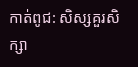កាត់ពូជ: សិស្សគួរសិក្សា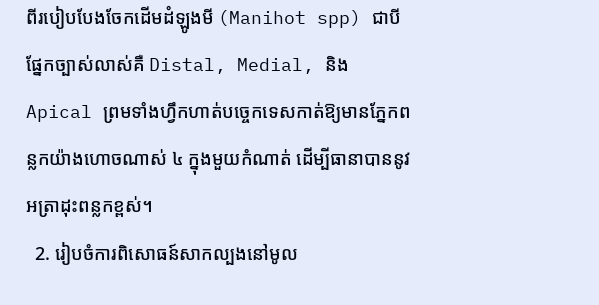ពីរបៀបបែងចែកដើមដំឡូងមី (Manihot spp) ជាបីផ្នែកច្បាស់លាស់គឺ Distal, Medial, និង Apical ព្រមទាំងហ្វឹកហាត់បច្ចេកទេសកាត់ឱ្យមានភ្នែកពន្លកយ៉ាងហោចណាស់ ៤ ក្នុងមួយកំណាត់ ដើម្បីធានាបាននូវអត្រាដុះពន្លកខ្ពស់។
  2. រៀបចំការពិសោធន៍សាកល្បងនៅមូល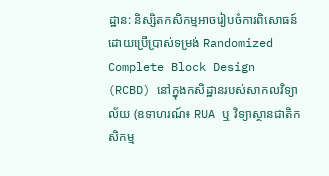ដ្ឋាន: និស្សិតកសិកម្មអាចរៀបចំការពិសោធន៍ដោយប្រើប្រាស់ទម្រង់ Randomized Complete Block Design (RCBD) នៅក្នុងកសិដ្ឋានរបស់សាកលវិទ្យាល័យ (ឧទាហរណ៍៖ RUA ឬ វិទ្យាស្ថានជាតិកសិកម្ម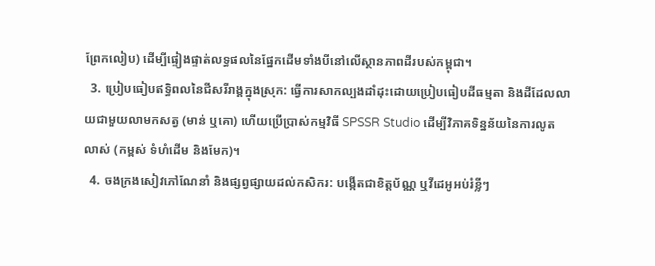ព្រែកលៀប) ដើម្បីផ្ទៀងផ្ទាត់លទ្ធផលនៃផ្នែកដើមទាំងបីនៅលើស្ថានភាពដីរបស់កម្ពុជា។
  3. ប្រៀបធៀបឥទ្ធិពលនៃជីសរីរាង្គក្នុងស្រុក: ធ្វើការសាកល្បងដាំដុះដោយប្រៀបធៀបដីធម្មតា និងដីដែលលាយជាមួយលាមកសត្វ (មាន់ ឬគោ) ហើយប្រើប្រាស់កម្មវិធី SPSSR Studio ដើម្បីវិភាគទិន្នន័យនៃការលូតលាស់ (កម្ពស់ ទំហំដើម និងមែក)។
  4. ចងក្រងសៀវភៅណែនាំ និងផ្សព្វផ្សាយដល់កសិករ: បង្កើតជាខិត្តប័ណ្ណ ឬវីដេអូអប់រំខ្លីៗ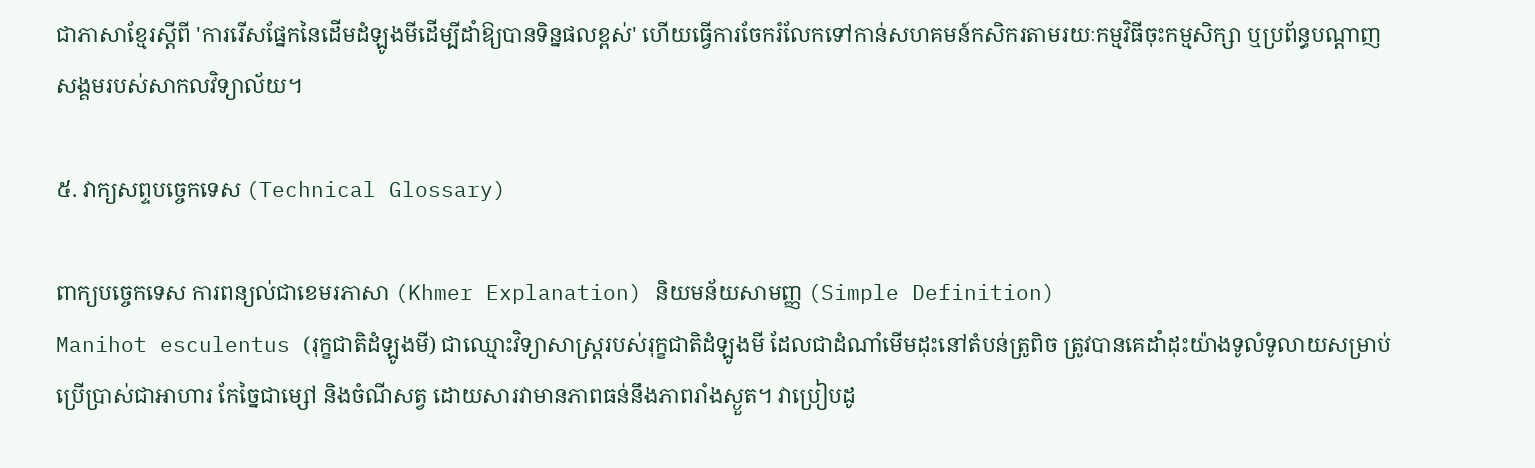ជាភាសាខ្មែរស្តីពី 'ការរើសផ្នែកនៃដើមដំឡូងមីដើម្បីដាំឱ្យបានទិន្នផលខ្ពស់' ហើយធ្វើការចែករំលែកទៅកាន់សហគមន៍កសិករតាមរយៈកម្មវិធីចុះកម្មសិក្សា ឬប្រព័ន្ធបណ្តាញសង្គមរបស់សាកលវិទ្យាល័យ។

៥. វាក្យសព្ទបច្ចេកទេស (Technical Glossary)

ពាក្យបច្ចេកទេស ការពន្យល់ជាខេមរភាសា (Khmer Explanation) និយមន័យសាមញ្ញ (Simple Definition)
Manihot esculentus (រុក្ខជាតិដំឡូងមី) ជាឈ្មោះវិទ្យាសាស្ត្ររបស់រុក្ខជាតិដំឡូងមី ដែលជាដំណាំមើមដុះនៅតំបន់ត្រូពិច ត្រូវបានគេដាំដុះយ៉ាងទូលំទូលាយសម្រាប់ប្រើប្រាស់ជាអាហារ កែច្នៃជាម្សៅ និងចំណីសត្វ ដោយសារវាមានភាពធន់នឹងភាពរាំងស្ងួត។ វាប្រៀបដូ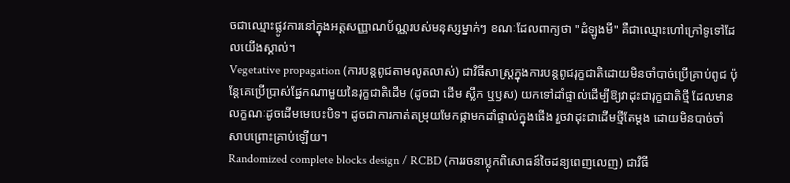ចជាឈ្មោះផ្លូវការនៅក្នុងអត្តសញ្ញាណប័ណ្ណរបស់មនុស្សម្នាក់ៗ ខណៈដែលពាក្យថា "ដំឡូងមី" គឺជាឈ្មោះហៅក្រៅទូទៅដែលយើងស្គាល់។
Vegetative propagation (ការបន្តពូជតាមលូតលាស់) ជាវិធីសាស្ត្រក្នុងការបន្តពូជរុក្ខជាតិដោយមិនចាំបាច់ប្រើគ្រាប់ពូជ ប៉ុន្តែគេប្រើប្រាស់ផ្នែកណាមួយនៃរុក្ខជាតិដើម (ដូចជា ដើម ស្លឹក ឬឫស) យកទៅដាំផ្ទាល់ដើម្បីឱ្យវាដុះជារុក្ខជាតិថ្មី ដែលមានលក្ខណៈដូចដើមមេបេះបិទ។ ដូចជាការកាត់តម្រុយមែកផ្កាមកដាំផ្ទាល់ក្នុងផើង រួចវាដុះជាដើមថ្មីតែម្តង ដោយមិនបាច់ចាំសាបព្រោះគ្រាប់ឡើយ។
Randomized complete blocks design / RCBD (ការរចនាប្លុកពិសោធន៍ចៃដន្យពេញលេញ) ជាវិធី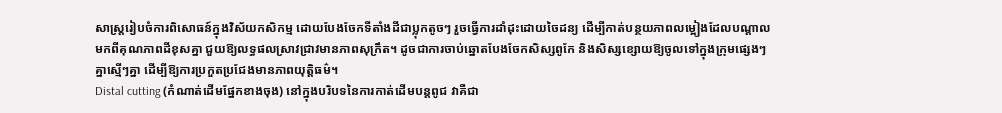សាស្ត្ររៀបចំការពិសោធន៍ក្នុងវិស័យកសិកម្ម ដោយបែងចែកទីតាំងដីជាប្លុកតូចៗ រួចធ្វើការដាំដុះដោយចៃដន្យ ដើម្បីកាត់បន្ថយភាពលម្អៀងដែលបណ្តាលមកពីគុណភាពដីខុសគ្នា ជួយឱ្យលទ្ធផលស្រាវជ្រាវមានភាពសុក្រឹត។ ដូចជាការចាប់ឆ្នោតបែងចែកសិស្សពូកែ និងសិស្សខ្សោយឱ្យចូលទៅក្នុងក្រុមផ្សេងៗគ្នាស្មើៗគ្នា ដើម្បីឱ្យការប្រកួតប្រជែងមានភាពយុត្តិធម៌។
Distal cutting (កំណាត់ដើមផ្នែកខាងចុង) នៅក្នុងបរិបទនៃការកាត់ដើមបន្តពូជ វាគឺជា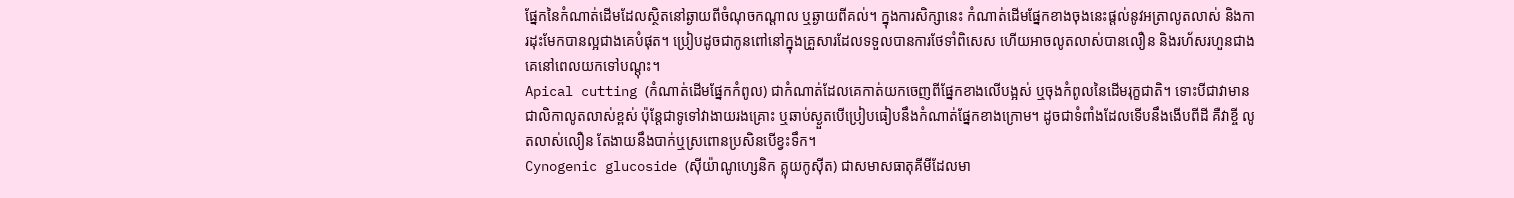ផ្នែកនៃកំណាត់ដើមដែលស្ថិតនៅឆ្ងាយពីចំណុចកណ្តាល ឬឆ្ងាយពីគល់។ ក្នុងការសិក្សានេះ កំណាត់ដើមផ្នែកខាងចុងនេះផ្តល់នូវអត្រាលូតលាស់ និងការដុះមែកបានល្អជាងគេបំផុត។ ប្រៀបដូចជាកូនពៅនៅក្នុងគ្រួសារដែលទទួលបានការថែទាំពិសេស ហើយអាចលូតលាស់បានលឿន និងរហ័សរហួនជាងគេនៅពេលយកទៅបណ្តុះ។
Apical cutting (កំណាត់ដើមផ្នែកកំពូល) ជាកំណាត់ដែលគេកាត់យកចេញពីផ្នែកខាងលើបង្អស់ ឬចុងកំពូលនៃដើមរុក្ខជាតិ។ ទោះបីជាវាមានជាលិកាលូតលាស់ខ្ពស់ ប៉ុន្តែជាទូទៅវាងាយរងគ្រោះ ឬឆាប់ស្ងួតបើប្រៀបធៀបនឹងកំណាត់ផ្នែកខាងក្រោម។ ដូចជាទំពាំងដែលទើបនឹងងើបពីដី គឺវាខ្ចី លូតលាស់លឿន តែងាយនឹងបាក់ឬស្រពោនប្រសិនបើខ្វះទឹក។
Cynogenic glucoside (ស៊ីយ៉ាណូហ្សេនិក គ្លុយកូស៊ីត) ជាសមាសធាតុគីមីដែលមា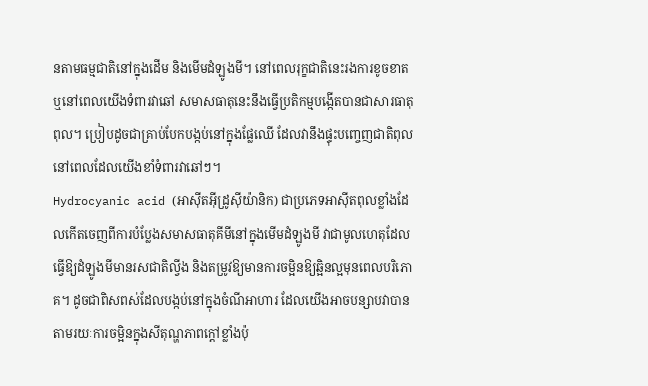នតាមធម្មជាតិនៅក្នុងដើម និងមើមដំឡូងមី។ នៅពេលរុក្ខជាតិនេះរងការខូចខាត ឬនៅពេលយើងទំពារវាឆៅ សមាសធាតុនេះនឹងធ្វើប្រតិកម្មបង្កើតបានជាសារធាតុពុល។ ប្រៀបដូចជាគ្រាប់បែកបង្កប់នៅក្នុងផ្លែឈើ ដែលវានឹងផ្ទុះបញ្ចេញជាតិពុលនៅពេលដែលយើងខាំទំពារវាឆៅៗ។
Hydrocyanic acid (អាស៊ីតអ៊ីដ្រូស៊ីយ៉ានិក) ជាប្រភេទអាស៊ីតពុលខ្លាំងដែលកើតចេញពីការបំប្លែងសមាសធាតុគីមីនៅក្នុងមើមដំឡូងមី វាជាមូលហេតុដែលធ្វើឱ្យដំឡូងមីមានរសជាតិល្វីង និងតម្រូវឱ្យមានការចម្អិនឱ្យឆ្អិនល្អមុនពេលបរិភោគ។ ដូចជាពិសពស់ដែលបង្កប់នៅក្នុងចំណីអាហារ ដែលយើងអាចបន្សាបវាបានតាមរយៈការចម្អិនក្នុងសីតុណ្ហភាពក្តៅខ្លាំងប៉ុ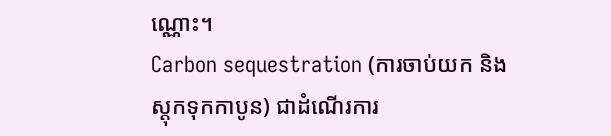ណ្ណោះ។
Carbon sequestration (ការចាប់យក និងស្តុកទុកកាបូន) ជាដំណើរការ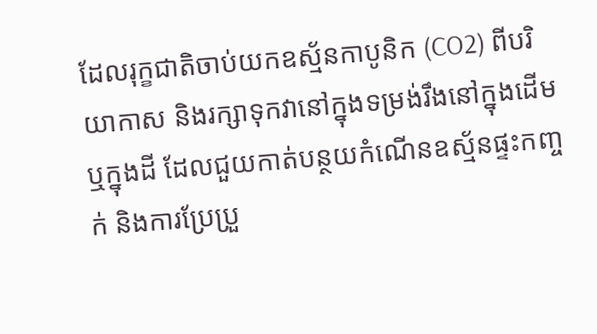ដែលរុក្ខជាតិចាប់យកឧស្ម័នកាបូនិក (CO2) ពីបរិយាកាស និងរក្សាទុកវានៅក្នុងទម្រង់រឹងនៅក្នុងដើម ឬក្នុងដី ដែលជួយកាត់បន្ថយកំណើនឧស្ម័នផ្ទះកញ្ចក់ និងការប្រែប្រួ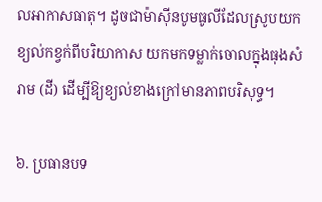លអាកាសធាតុ។ ដូចជាម៉ាស៊ីនបូមធូលីដែលស្រូបយកខ្យល់កខ្វក់ពីបរិយាកាស យកមកទម្លាក់ចោលក្នុងធុងសំរាម (ដី) ដើម្បីឱ្យខ្យល់ខាងក្រៅមានភាពបរិសុទ្ធ។

៦. ប្រធានបទ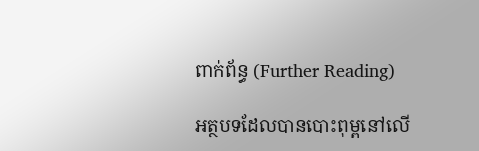ពាក់ព័ន្ធ (Further Reading)

អត្ថបទដែលបានបោះពុម្ពនៅលើ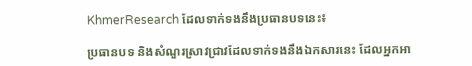KhmerResearch ដែលទាក់ទងនឹងប្រធានបទនេះ៖

ប្រធានបទ និងសំណួរស្រាវជ្រាវដែលទាក់ទងនឹងឯកសារនេះ ដែលអ្នកអា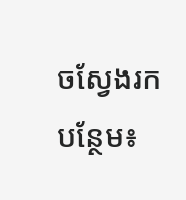ចស្វែងរកបន្ថែម៖